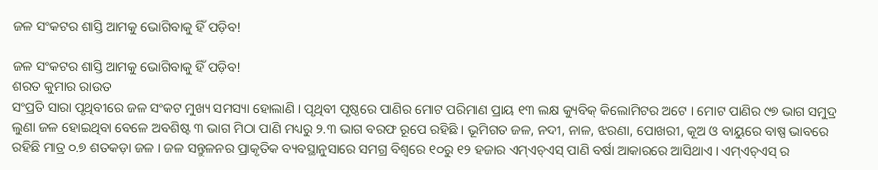ଜଳ ସଂକଟର ଶାସ୍ତି ଆମକୁ ଭୋଗିବାକୁ ହିଁ ପଡ଼ିବ!

ଜଳ ସଂକଟର ଶାସ୍ତି ଆମକୁ ଭୋଗିବାକୁ ହିଁ ପଡ଼ିବ!
ଶରତ କୁମାର ରାଉତ
ସଂପ୍ରତି ସାରା ପୃଥିବୀରେ ଜଳ ସଂକଟ ମୁଖ୍ୟ ସମସ୍ୟା ହୋଲାଣି । ପୃଥିବୀ ପୃଷ୍ଠରେ ପାଣିର ମୋଟ ପରିମାଣ ପ୍ରାୟ ୧୩ ଲକ୍ଷ କ୍ୟୁବିକ୍ କିଲୋମିଟର ଅଟେ । ମୋଟ ପାଣିର ୯୭ ଭାଗ ସମୁଦ୍ର ଲୁଣା ଜଳ ହୋଇଥିବା ବେଳେ ଅବଶିଷ୍ଟ ୩ ଭାଗ ମିଠା ପାଣି ମଧ୍ୟରୁ ୨.୩ ଭାଗ ବରଫ ରୂପେ ରହିଛି । ଭୂମିଗତ ଜଳ, ନଦୀ, ନାଳ, ଝରଣା, ପୋଖରୀ, କୂଅ ଓ ବାୟୁରେ ବାଷ୍ପ ଭାବରେ ରହିଛି ମାତ୍ର ୦.୭ ଶତକଡ଼ା ଜଳ । ଜଳ ସନ୍ତୁଳନର ପ୍ରାକୃତିକ ବ୍ୟବସ୍ଥାନୁସାରେ ସମଗ୍ର ବିଶ୍ୱରେ ୧୦ରୁ ୧୨ ହଜାର ଏମ୍‌ଏଚ୍‌ଏସ୍ ପାଣି ବର୍ଷା ଆକାରରେ ଆସିଥାଏ । ଏମ୍‌ଏଚ୍‌ଏସ୍ ର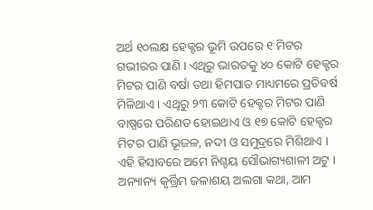ଅର୍ଥ ୧୦ଲକ୍ଷ ହେକ୍ଟର ଭୂମି ଉପରେ ୧ ମିଟର ଗଭୀରର ପାଣି । ଏଥିରୁ ଭାରତକୁ ୪୦ କୋଟି ହେକ୍ଟର ମିଟର ପାଣି ବର୍ଷା ତଥା ହିମପାତ ମାଧ୍ୟମରେ ପ୍ରତିବର୍ଷ ମିଳିଥାଏ । ଏଥିରୁ ୨୩ କୋଟି ହେକ୍ଟର ମିଟର ପାଣି ବାଷ୍ପରେ ପରିଣତ ହୋଇଥାଏ ଓ ୧୭ କୋଟି ହେକ୍ଟର ମିଟର ପାଣି ଭୂଜଳ, ନଦୀ ଓ ସମୁଦ୍ରରେ ମିଶିଥାଏ । ଏହି ହିସାବରେ ଅମେ ନିଶ୍ଚୟ ସୌଭାଗ୍ୟଶାଳୀ ଅଟୁ । ଅନ୍ୟାନ୍ୟ କୃର୍ତ୍ତ୍ରିମ ଜଳାଶୟ ଅଲଗା କଥା, ଆମ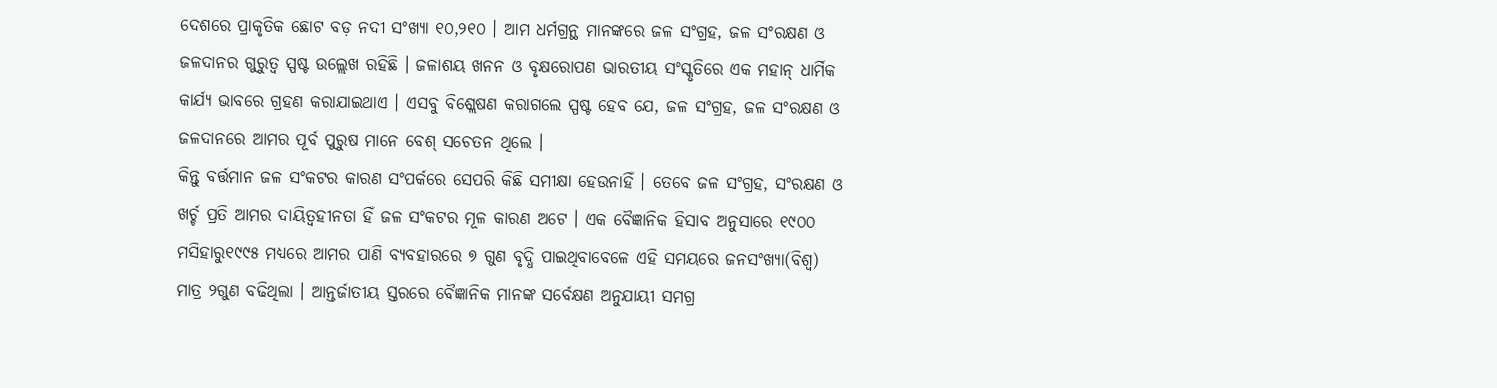ଦେଶରେ ପ୍ରାକୃତିକ ଛୋଟ ବଡ଼ ନଦୀ ସଂଖ୍ୟା ୧୦,୨୧୦ । ଆମ ଧର୍ମଗ୍ରନ୍ଥ ମାନଙ୍କରେ ଜଳ ସଂଗ୍ରହ, ଜଳ ସଂରକ୍ଷଣ ଓ ଜଳଦାନର ଗୁରୁତ୍ୱ ସ୍ପଷ୍ଟ ଉଲ୍ଲେଖ ରହିଛି । ଜଳାଶୟ ଖନନ ଓ ବୃକ୍ଷରୋପଣ ଭାରତୀୟ ସଂସ୍କୃତିରେ ଏକ ମହାନ୍ ଧାର୍ମିକ କାର୍ଯ୍ୟ ଭାବରେ ଗ୍ରହଣ କରାଯାଇଥାଏ । ଏସବୁ ବିଶ୍ଲେଷଣ କରାଗଲେ ସ୍ପଷ୍ଟ ହେବ ଯେ, ଜଳ ସଂଗ୍ରହ, ଜଳ ସଂରକ୍ଷଣ ଓ ଜଳଦାନରେ ଆମର ପୂର୍ବ ପୁରୁଷ ମାନେ ବେଶ୍ ସଚେତନ ଥିଲେ ।
କିନ୍ତୁ ବର୍ତ୍ତମାନ ଜଳ ସଂକଟର କାରଣ ସଂପର୍କରେ ସେପରି କିଛି ସମୀକ୍ଷା ହେଉନାହିଁ । ତେବେ ଜଳ ସଂଗ୍ରହ, ସଂରକ୍ଷଣ ଓ ଖର୍ଚ୍ଚ ପ୍ରତି ଆମର ଦାୟିତ୍ୱହୀନତା ହିଁ ଜଳ ସଂକଟର ମୂଳ କାରଣ ଅଟେ । ଏକ ବୈଜ୍ଞାନିକ ହିସାବ ଅନୁସାରେ ୧୯୦୦ ମସିହାରୁ୧୯୯୫ ମଧ୍ୟରେ ଆମର ପାଣି ବ୍ୟବହାରରେ ୭ ଗୁଣ ବୃଦ୍ଧି ପାଇଥିବାବେଳେ ଏହି ସମୟରେ ଜନସଂଖ୍ୟା(ବିଶ୍ୱ) ମାତ୍ର ୨ଗୁଣ ବଢିଥିଲା । ଆନ୍ତର୍ଜାତୀୟ ସ୍ତରରେ ବୈଜ୍ଞାନିକ ମାନଙ୍କ ସର୍ବେକ୍ଷଣ ଅନୁଯାୟୀ ସମଗ୍ର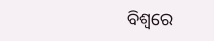ବିଶ୍ୱରେ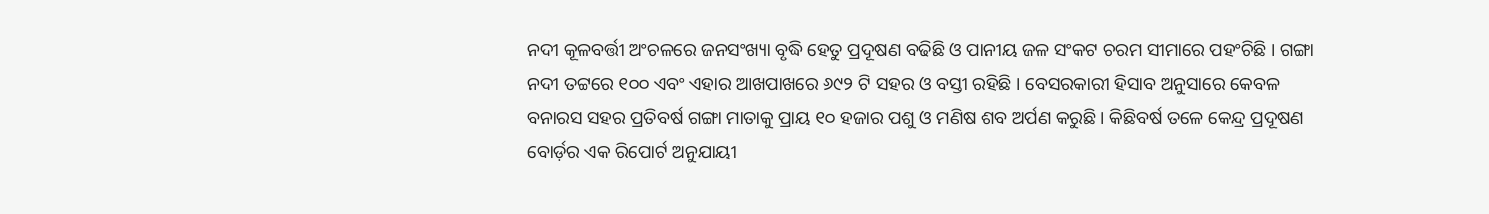ନଦୀ କୂଳବର୍ତ୍ତୀ ଅଂଚଳରେ ଜନସଂଖ୍ୟା ବୃଦ୍ଧି ହେତୁ ପ୍ରଦୂଷଣ ବଢିଛି ଓ ପାନୀୟ ଜଳ ସଂକଟ ଚରମ ସୀମାରେ ପହଂଚିଛି । ଗଙ୍ଗା ନଦୀ ତଟ୍ଟରେ ୧୦୦ ଏବଂ ଏହାର ଆଖପାଖରେ ୬୯୨ ଟି ସହର ଓ ବସ୍ତୀ ରହିଛି । ବେସରକାରୀ ହିସାବ ଅନୁସାରେ କେବଳ ବନାରସ ସହର ପ୍ରତିବର୍ଷ ଗଙ୍ଗା ମାତାକୁ ପ୍ରାୟ ୧୦ ହଜାର ପଶୁ ଓ ମଣିଷ ଶବ ଅର୍ପଣ କରୁଛି । କିଛିବର୍ଷ ତଳେ କେନ୍ଦ୍ର ପ୍ରଦୂଷଣ ବୋର୍ଡ଼ର ଏକ ରିପୋର୍ଟ ଅନୁଯାୟୀ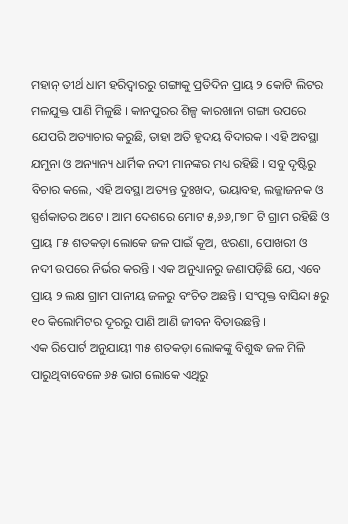ମହାନ୍ ତୀର୍ଥ ଧାମ ହରିଦ୍ୱାରରୁ ଗଙ୍ଗାକୁ ପ୍ରତିଦିନ ପ୍ରାୟ ୨ କୋଟି ଲିଟର ମଳଯୁକ୍ତ ପାଣି ମିଳୁଛି । କାନପୁରର ଶିଳ୍ପ କାରଖାନା ଗଙ୍ଗା ଉପରେ ଯେପରି ଅତ୍ୟାଚାର କରୁଛି, ତାହା ଅତି ହୃଦୟ ବିଦାରକ । ଏହି ଅବସ୍ଥା ଯମୁନା ଓ ଅନ୍ୟାନ୍ୟ ଧାର୍ମିକ ନଦୀ ମାନଙ୍କର ମଧ୍ୟ ରହିଛି । ସବୁ ଦୃଷ୍ଟିରୁ ବିଚାର କଲେ, ଏହି ଅବସ୍ଥା ଅତ୍ୟନ୍ତ ଦୁଃଖଦ, ଭୟାବହ, ଲଜ୍ଜାଜନକ ଓ ସ୍ପର୍ଶକାତର ଅଟେ । ଆମ ଦେଶରେ ମୋଟ ୫,୬୬,୮୭୮ ଟି ଗ୍ରାମ ରହିଛି ଓ ପ୍ରାୟ ୮୫ ଶତକଡ଼ା ଲୋକେ ଜଳ ପାଇଁ କୂଅ, ଝରଣା, ପୋଖରୀ ଓ ନଦୀ ଉପରେ ନିର୍ଭର କରନ୍ତି । ଏକ ଅନୁଧ୍ୟାନରୁ ଜଣାପଡ଼ିଛି ଯେ, ଏବେ ପ୍ରାୟ ୨ ଲକ୍ଷ ଗ୍ରାମ ପାନୀୟ ଜଳରୁ ବଂଚିତ ଅଛନ୍ତି । ସଂପୃକ୍ତ ବାସିନ୍ଦା ୫ରୁ ୧୦ କିଲୋମିଟର ଦୂରରୁ ପାଣି ଆଣି ଜୀବନ ବିତାଉଛନ୍ତି ।
ଏକ ରିପୋର୍ଟ ଅନୁଯାୟୀ ୩୫ ଶତକଡ଼ା ଲୋକଙ୍କୁ ବିଶୁଦ୍ଧ ଜଳ ମିଳି ପାରୁଥିବାବେଳେ ୬୫ ଭାଗ ଲୋକେ ଏଥିରୁ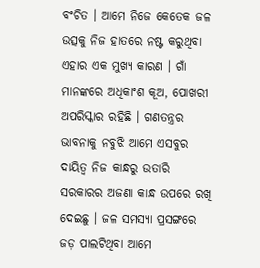ବଂଚିତ । ଆମେ ନିଜେ କେତେକ ଜଳ ଉତ୍ସକୁ ନିଜ ହାତରେ ନଷ୍ଟ କରୁଥିବା ଏହାର ଏକ ମୁଖ୍ୟ କାରଣ । ଗାଁ ମାନଙ୍କରେ ଅଧିକାଂଶ କୂଅ, ପୋଖରୀ ଅପରିସ୍କାର ରହିଛି । ଗଣତନ୍ତ୍ରର ଭାବନାକୁ ନବୁଝି ଆମେ ଏସବୁର ଦାୟିତ୍ୱ ନିଜ କାନ୍ଧରୁ ଉତାରି ସରକାରର ଅଜଣା କାନ୍ଧ ଉପରେ ରଖି ଦେଇଛୁ । ଜଳ ସମସ୍ୟା ପ୍ରସଙ୍ଗରେ ଜଡ଼ ପାଲଟିଥିବା ଆମେ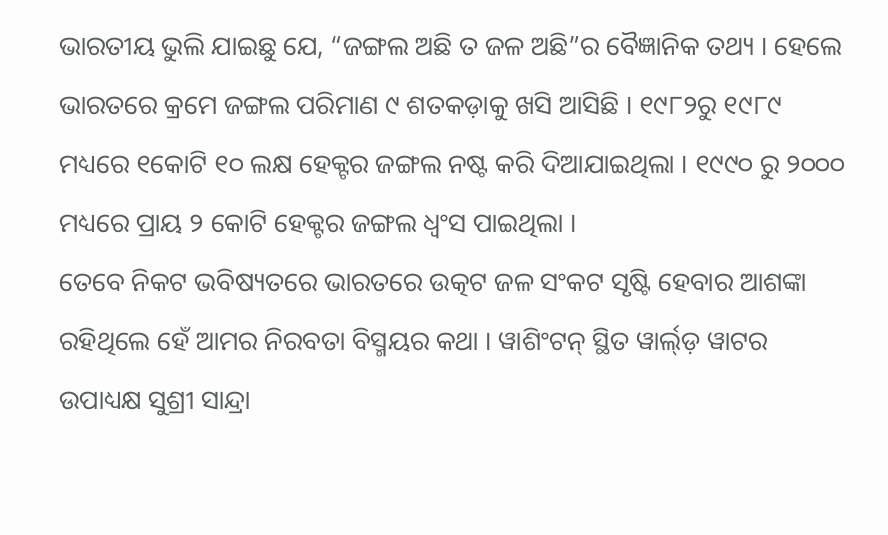ଭାରତୀୟ ଭୁଲି ଯାଇଛୁ ଯେ, “ଜଙ୍ଗଲ ଅଛି ତ ଜଳ ଅଛି”ର ବୈଜ୍ଞାନିକ ତଥ୍ୟ । ହେଲେ ଭାରତରେ କ୍ରମେ ଜଙ୍ଗଲ ପରିମାଣ ୯ ଶତକଡ଼ାକୁ ଖସି ଆସିଛି । ୧୯୮୨ରୁ ୧୯୮୯ ମଧ୍ୟରେ ୧କୋଟି ୧୦ ଲକ୍ଷ ହେକ୍ଟର ଜଙ୍ଗଲ ନଷ୍ଟ କରି ଦିଆଯାଇଥିଲା । ୧୯୯୦ ରୁ ୨୦୦୦ ମଧ୍ୟରେ ପ୍ରାୟ ୨ କୋଟି ହେକ୍ଟର ଜଙ୍ଗଲ ଧ୍ୱଂସ ପାଇଥିଲା ।
ତେବେ ନିକଟ ଭବିଷ୍ୟତରେ ଭାରତରେ ଉତ୍କଟ ଜଳ ସଂକଟ ସୃଷ୍ଟି ହେବାର ଆଶଙ୍କା ରହିଥିଲେ ହେଁ ଆମର ନିରବତା ବିସ୍ମୟର କଥା । ୱାଶିଂଟନ୍ ସ୍ଥିତ ୱାର୍ଲ୍‌ଡ଼ ୱାଟର ଉପାଧ୍ୟକ୍ଷ ସୁଶ୍ରୀ ସାନ୍ଦ୍ରା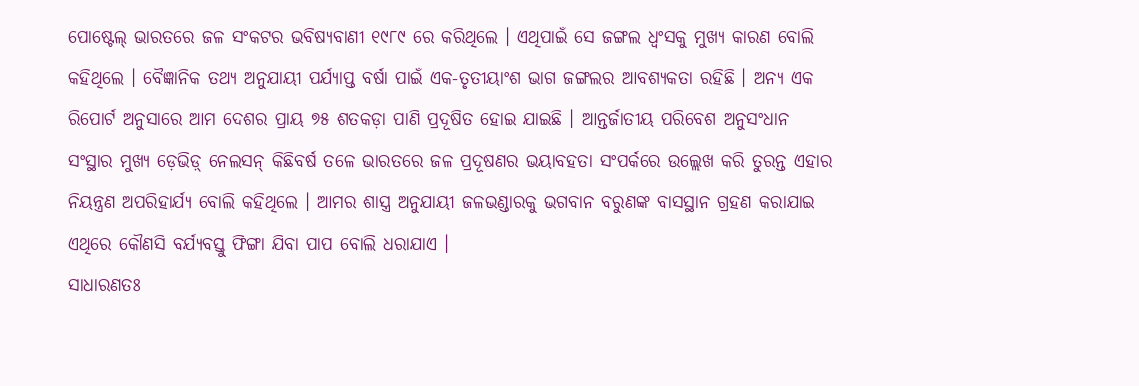ପୋଷ୍ଟେଲ୍ ଭାରତରେ ଜଳ ସଂକଟର ଭବିଷ୍ୟବାଣୀ ୧୯୮୯ ରେ କରିଥିଲେ । ଏଥିପାଇଁ ସେ ଜଙ୍ଗଲ ଧ୍ୱଂସକୁ ମୁଖ୍ୟ କାରଣ ବୋଲି କହିଥିଲେ । ବୈଜ୍ଞାନିକ ତଥ୍ୟ ଅନୁଯାୟୀ ପର୍ଯ୍ୟାପ୍ତ ବର୍ଷା ପାଇଁ ଏକ-ତୃତୀୟାଂଶ ଭାଗ ଜଙ୍ଗଲର ଆବଶ୍ୟକତା ରହିଛି । ଅନ୍ୟ ଏକ ରିପୋର୍ଟ ଅନୁସାରେ ଆମ ଦେଶର ପ୍ରାୟ ୭୫ ଶତକଡ଼ା ପାଣି ପ୍ରଦୂଷିତ ହୋଇ ଯାଇଛି । ଆନ୍ତର୍ଜାତୀୟ ପରିବେଶ ଅନୁସଂଧାନ ସଂସ୍ଥାର ମୁଖ୍ୟ ଡ଼େଭିଡ଼୍ ନେଲସନ୍ କିଛିବର୍ଷ ତଳେ ଭାରତରେ ଜଳ ପ୍ରଦୂଷଣର ଭୟାବହତା ସଂପର୍କରେ ଉଲ୍ଲେଖ କରି ତୁରନ୍ତ ଏହାର ନିୟନ୍ତ୍ରଣ ଅପରିହାର୍ଯ୍ୟ ବୋଲି କହିଥିଲେ । ଆମର ଶାସ୍ତ୍ର ଅନୁଯାୟୀ ଜଳଭଣ୍ଡାରକୁ ଭଗବାନ ବରୁଣଙ୍କ ବାସସ୍ଥାନ ଗ୍ରହଣ କରାଯାଇ ଏଥିରେ କୌଣସି ବର୍ଯ୍ୟବସ୍ତୁ ଫିଙ୍ଗା ଯିବା ପାପ ବୋଲି ଧରାଯାଏ ।
ସାଧାରଣତଃ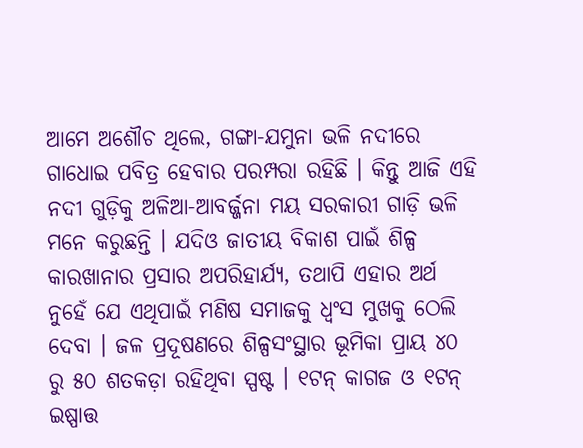ଆମେ ଅଶୌଚ ଥିଲେ, ଗଙ୍ଗା-ଯମୁନା ଭଳି ନଦୀରେ ଗାଧୋଇ ପବିତ୍ର ହେବାର ପରମ୍ପରା ରହିଛି । କିନ୍ତୁ ଆଜି ଏହି ନଦୀ ଗୁଡ଼ିକୁ ଅଳିଆ-ଆବର୍ଜ୍ଜନା ମୟ ସରକାରୀ ଗାଡ଼ି ଭଳି ମନେ କରୁଛନ୍ତି । ଯଦିଓ ଜାତୀୟ ବିକାଶ ପାଇଁ ଶିଳ୍ପ କାରଖାନାର ପ୍ରସାର ଅପରିହାର୍ଯ୍ୟ, ତଥାପି ଏହାର ଅର୍ଥ ନୁହେଁ ଯେ ଏଥିପାଇଁ ମଣିଷ ସମାଜକୁ ଧ୍ୱଂସ ମୁଖକୁ ଠେଲି ଦେବା । ଜଳ ପ୍ରଦୂଷଣରେ ଶିଳ୍ପସଂସ୍ଥାର ଭୂମିକା ପ୍ରାୟ ୪୦ ରୁ ୫୦ ଶତକଡ଼ା ରହିଥିବା ସ୍ପଷ୍ଟ । ୧ଟନ୍ କାଗଜ ଓ ୧ଟନ୍ ଇଷ୍ପାତ୍ତ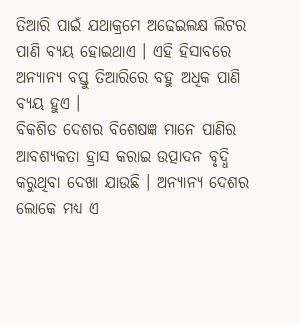ତିଆରି ପାଇଁ ଯଥାକ୍ରମେ ଅଢେଇଲକ୍ଷ ଲିଟର ପାଣି ବ୍ୟୟ ହୋଇଥାଏ । ଏହି ହିସାବରେ ଅନ୍ୟାନ୍ୟ ବସ୍ତୁ ତିଆରିରେ ବହୁ ଅଧିକ ପାଣି ବ୍ୟୟ ହୁଏ ।
ବିକଶିତ ଦେଶର ବିଶେଷଜ୍ଞ ମାନେ ପାଣିର ଆବଶ୍ୟକତା ହ୍ରାସ କରାଇ ଉତ୍ପାଦନ ବୃଦ୍ଧି କରୁଥିବା ଦେଖା ଯାଉଛି । ଅନ୍ୟାନ୍ୟ ଦେଶର ଲୋକେ ମଧ୍ୟ ଏ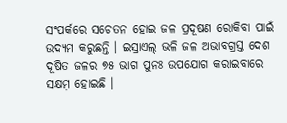ସଂପର୍କରେ ସଚେତନ ହୋଇ ଜଳ ପ୍ରଦୂଷଣ ରୋକିବା ପାଇଁ ଉଦ୍ୟମ କରୁଛନ୍ତି । ଇସ୍ରାଏଲ୍ ଭଳି ଜଳ ଅଭାବଗ୍ରସ୍ତ ଦେଶ ଦୂଷିତ ଜଳର ୭୫ ଭାଗ ପୁନଃ ଉପଯୋଗ କରାଇବାରେ ସକ୍ଷମ଼ ହୋଇଛି ।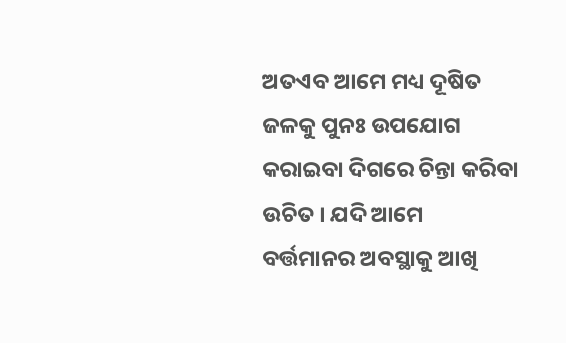ଅତଏବ ଆମେ ମଧ୍ୟ ଦୂଷିତ ଜଳକୁ ପୁନଃ ଉପଯୋଗ କରାଇବା ଦିଗରେ ଚିନ୍ତା କରିବା ଉଚିତ । ଯଦି ଆମେ ବର୍ତ୍ତମାନର ଅବସ୍ଥାକୁ ଆଖି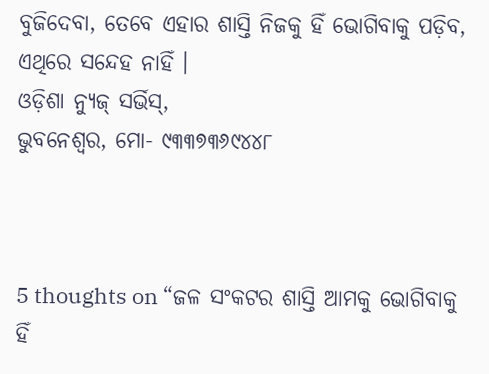ବୁଜିଦେବା, ତେବେ ଏହାର ଶାସ୍ତି ନିଜକୁ ହିଁ ଭୋଗିବାକୁ ପଡ଼ିବ, ଏଥିରେ ସନ୍ଦେହ ନାହିଁ ।
ଓଡ଼ିଶା ନ୍ୟୁଜ୍ ସର୍ଭିସ୍‌,
ଭୁବନେଶ୍ୱର, ମୋ- ୯୩୩୭୩୬୯୪୪୮



5 thoughts on “ଜଳ ସଂକଟର ଶାସ୍ତି ଆମକୁ ଭୋଗିବାକୁ ହିଁ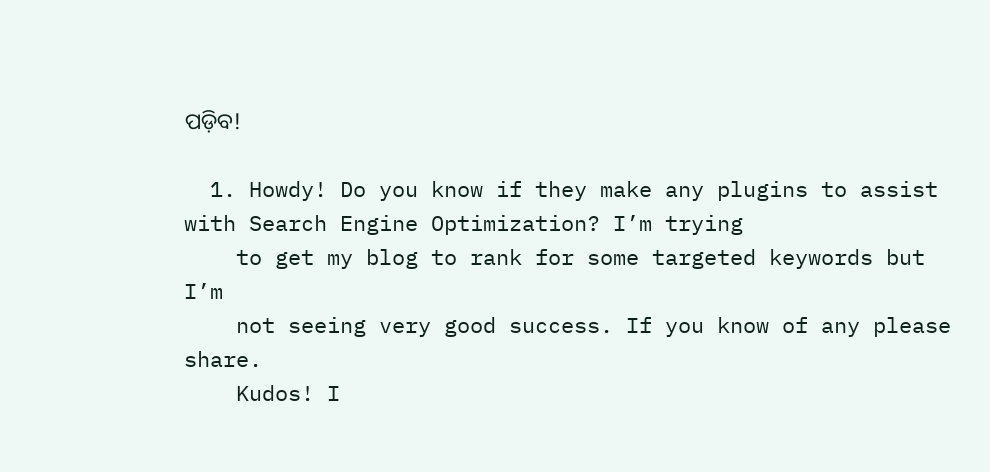ପଡ଼ିବ!

  1. Howdy! Do you know if they make any plugins to assist with Search Engine Optimization? I’m trying
    to get my blog to rank for some targeted keywords but I’m
    not seeing very good success. If you know of any please share.
    Kudos! I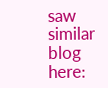saw similar blog here: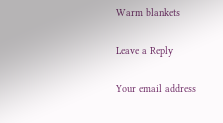Warm blankets

Leave a Reply

Your email address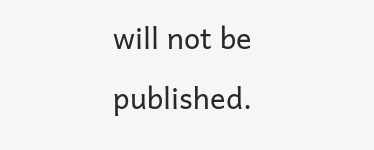will not be published.